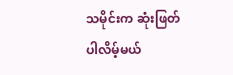သမိုင်းက ဆုံးဖြတ်ပါလိမ့်မယ်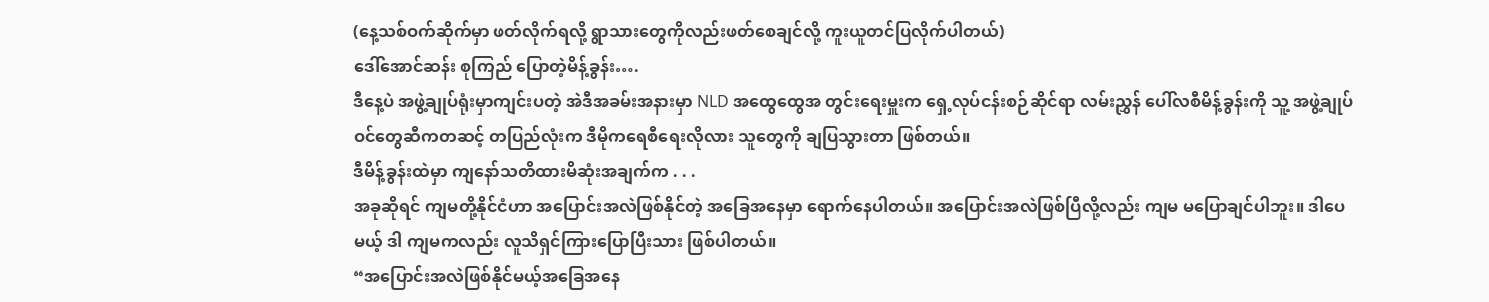(နေ့သစ်ဝက်ဆိုက်မှာ ဖတ်လိုက်ရလို့ ရွာသားတွေကိုလည်းဖတ်စေချင်လို့ ကူးယူတင်ပြလိုက်ပါတယ်)
ဒေါ်အောင်ဆန်း စုကြည် ပြောတဲ့မိန့်ခွန်း….
ဒီနေ့ပဲ အဖွဲ့ချုပ်ရုံးမှာကျင်းပတဲ့ အဲဒီအခမ်းအနားမှာ NLD အထွေထွေအ တွင်းရေးမှူးက ရှေ့လုပ်ငန်းစဉ်ဆိုင်ရာ လမ်းညွှန် ပေါ်လစီမိန့်ခွန်းကို သူ့ အဖွဲ့ချုပ်ဝင်တွေဆီကတဆင့် တပြည်လုံးက ဒီမိုကရေစီရေးလိုလား သူတွေကို ချပြသွားတာ ဖြစ်တယ်။
ဒီမိန့်ခွန်းထဲမှာ ကျနော်သတိထားမိဆုံးအချက်က . . .
အခုဆိုရင် ကျမတို့နိုင်ငံဟာ အပြောင်းအလဲဖြစ်နိုင်တဲ့ အခြေအနေမှာ ရောက်နေပါတယ်။ အပြောင်းအလဲဖြစ်ပြီလို့လည်း ကျမ မပြောချင်ပါဘူး။ ဒါပေမယ့် ဒါ ကျမကလည်း လူသိရှင်ကြားပြောပြီးသား ဖြစ်ပါတယ်။
“အပြောင်းအလဲဖြစ်နိုင်မယ့်အခြေအနေ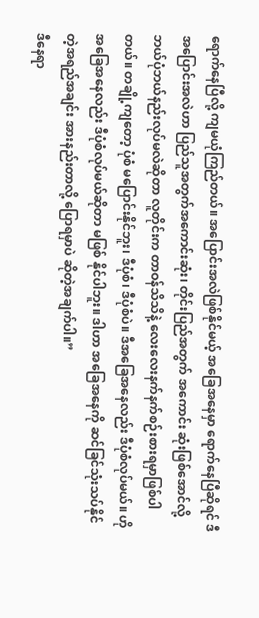ရောက်နေပြီလို့ ကျမယုံကြည်တယ်။ အပြောင်းအလဲဖြစ်နိုင်မယ့် အခြေအနေမှာ ရောက်နေပြီဆိုရင် ဒီအပြောင်းအလဲဟာ ပြည်သူအတွက်အကောင်းဆုံး၊ တိုင်းပြည်အတွက် အကောင်း ဆုံးဖြစ်အောင်လို့ ဘယ်ပုံဘယ်နည်းလုပ်မလဲဆိုတာ လူတိုင်းက တာဝန်သိသိနဲ့ လေးလေးနက်နက်စဉ်းစားရမှာဖြစ်ပါတယ်။ တချို့ကျတော့ ပုံစံ မပြောင်းနိုင်ဘူး၊ ဒီပုံစံ၊ ဒီပုံစံပဲ။ ဒီအခြေအနေလည်း ဒီပုံစံလုပ်မယ်။ ဟိုအခြေအနေလည်း ဒီပုံစံလုပ်မယ်ဆိုတာ မဖြစ် နိုင်ပါဘူး။ ဒါဟာ အခြေအနေကို ဆင်ခြင်သုံးသပ်နိုင်တဲ့အရည်အချင်း အားနည်းတာလို့ ပြောရမှာပဲ ဆိုတဲ့အချက်ပါ။”
ဒီနေရာ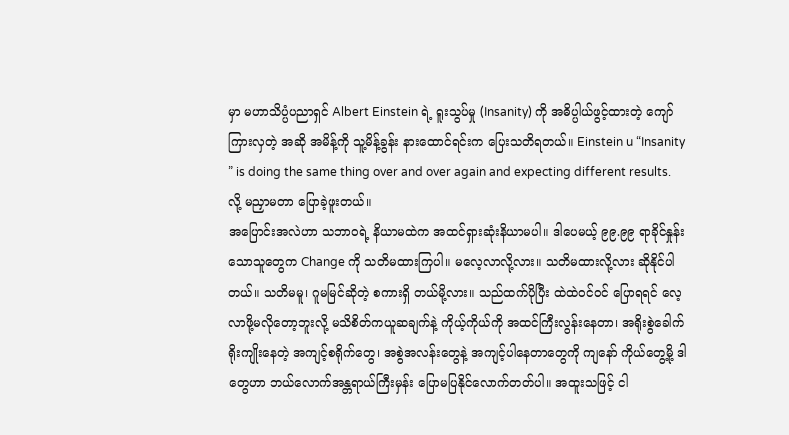မှာ မဟာသိပ္ပံပညာရှင် Albert Einstein ရဲ့ ရူးသွပ်မှု (Insanity) ကို အဓိပ္ပါယ်ဖွင့်ထားတဲ့ ကျော်ကြားလှတဲ့ အဆို အမိန့်ကို သူ့မိန့်ခွန်း နားထောင်ရင်းက ပြေးသတိရတယ်။ Einstein u “Insanity ” is doing the same thing over and over again and expecting different results. လို့ မညှာမတာ ပြောခဲ့ဖူးတယ်။
အပြောင်းအလဲဟာ သဘာဝရဲ့ နိယာမထဲက အထင်ရှားဆုံးနိယာမပါ။ ဒါပေမယ့် ၉၉.၉၉ ရာခိုင်နှုန်းသောသူတွေက Change ကို သတိမထားကြပါ။ မလေ့လာလို့လား။ သတိမထားလို့လား ဆိုနိုင်ပါတယ်။ သတိမမူ၊ ဂူမမြင်ဆိုတဲ့ စကားရှိ တယ်မို့လား။ သည်ထက်ပိုပြီး ထဲထဲဝင်ဝင် ပြောရရင် လေ့လာဖို့မလိုတော့ဘူးလို့ မသိစိတ်ကယူဆချက်နဲ့ ကိုယ့်ကိုယ်ကို အထင်ကြီးလွန်းနေတာ၊ အရိုးစွဲခေါက်ရိုးကျိုးနေတဲ့ အကျင့်စရိုက်တွေ၊ အစွဲအလန်းတွေနဲ့ အကျင့်ပါနေတာတွေကို ကျနော် ကိုယ်တွေ့မို့ ဒါတွေဟာ ဘယ်လောက်အန္တရာယ်ကြီးမှန်း ပြောမပြနိုင်လောက်တတ်ပါ။ အထူးသဖြင့် ငါ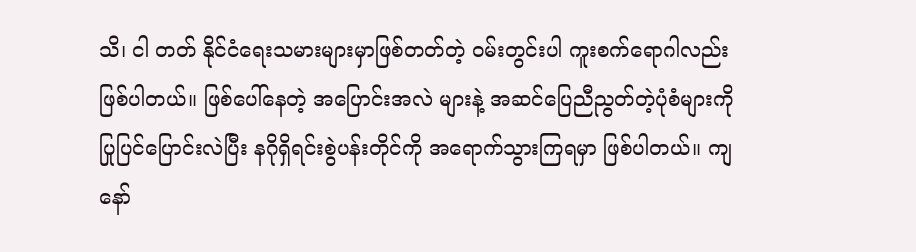သိ၊ ငါ တတ် နိုင်ငံရေးသမားများမှာဖြစ်တတ်တဲ့ ဝမ်းတွင်းပါ ကူးစက်ရောဂါလည်း ဖြစ်ပါတယ်။ ဖြစ်ပေါ်နေတဲ့ အပြောင်းအလဲ များနဲ့ အဆင်ပြေညီညွတ်တဲ့ပုံစံများကို ပြုပြင်ပြောင်းလဲပြီး နဂိုရှိရင်းစွဲပန်းတိုင်ကို အရောက်သွားကြရမှာ ဖြစ်ပါတယ်။ ကျနော်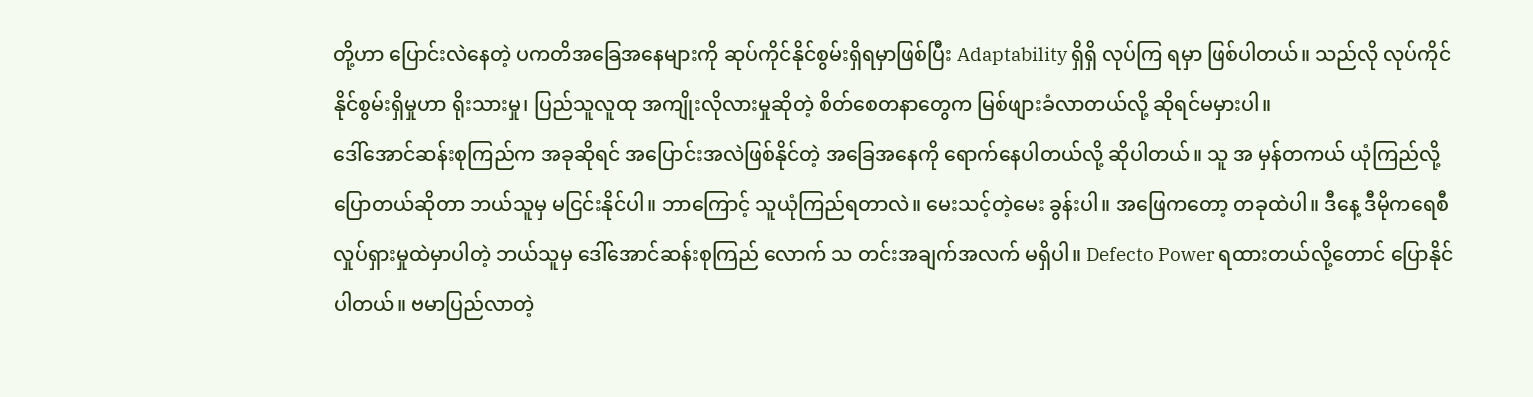တို့ဟာ ပြောင်းလဲနေတဲ့ ပကတိအခြေအနေများကို ဆုပ်ကိုင်နိုင်စွမ်းရှိရမှာဖြစ်ပြီး Adaptability ရှိရှိ လုပ်ကြ ရမှာ ဖြစ်ပါတယ်။ သည်လို လုပ်ကိုင်နိုင်စွမ်းရှိမှုဟာ ရိုးသားမှု၊ ပြည်သူလူထု အကျိုးလိုလားမှုဆိုတဲ့ စိတ်စေတနာတွေက မြစ်ဖျားခံလာတယ်လို့ ဆိုရင်မမှားပါ။
ဒေါ်အောင်ဆန်းစုကြည်က အခုဆိုရင် အပြောင်းအလဲဖြစ်နိုင်တဲ့ အခြေအနေကို ရောက်နေပါတယ်လို့ ဆိုပါတယ်။ သူ အ မှန်တကယ် ယုံကြည်လို့ ပြောတယ်ဆိုတာ ဘယ်သူမှ မငြင်းနိုင်ပါ။ ဘာကြောင့် သူယုံကြည်ရတာလဲ။ မေးသင့်တဲ့မေး ခွန်းပါ။ အဖြေကတော့ တခုထဲပါ။ ဒီနေ့ ဒီမိုကရေစီ လှုပ်ရှားမှုထဲမှာပါတဲ့ ဘယ်သူမှ ဒေါ်အောင်ဆန်းစုကြည် လောက် သ တင်းအချက်အလက် မရှိပါ။ Defecto Power ရထားတယ်လို့တောင် ပြောနိုင်ပါတယ်။ ဗမာပြည်လာတဲ့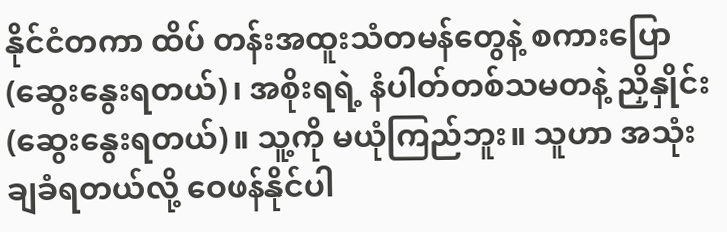နိုင်ငံတကာ ထိပ် တန်းအထူးသံတမန်တွေနဲ့ စကားပြော (ဆွေးနွေးရတယ်)၊ အစိုးရရဲ့ နံပါတ်တစ်သမတနဲ့ ညှိနှိုင်း (ဆွေးနွေးရတယ်)။ သူ့ကို မယုံကြည်ဘူး။ သူဟာ အသုံးချခံရတယ်လို့ ဝေဖန်နိုင်ပါ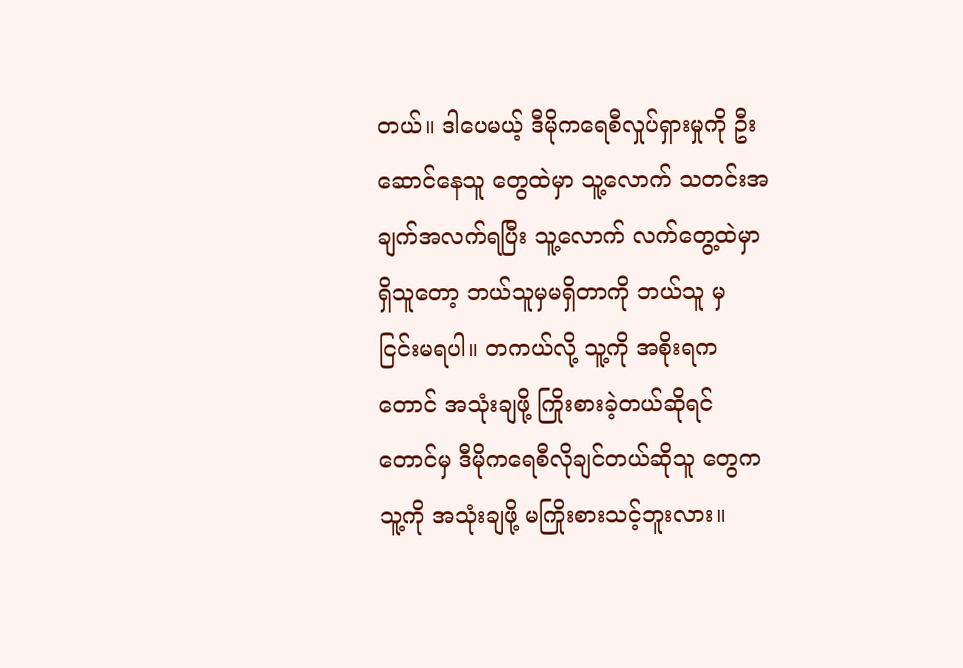တယ်။ ဒါပေမယ့် ဒီမိုကရေစီလှုပ်ရှားမှုကို ဦးဆောင်နေသူ တွေထဲမှာ သူ့လောက် သတင်းအချက်အလက်ရပြီး သူ့လောက် လက်တွေ့ထဲမှာရှိသူတော့ ဘယ်သူမှမရှိတာကို ဘယ်သူ မှ ငြင်းမရပါ။ တကယ်လို့ သူ့ကို အစိုးရကတောင် အသုံးချဖို့ ကြိုးစားခဲ့တယ်ဆိုရင်တောင်မှ ဒီမိုကရေစီလိုချင်တယ်ဆိုသူ တွေက သူ့ကို အသုံးချဖို့ မကြိုးစားသင့်ဘူးလား။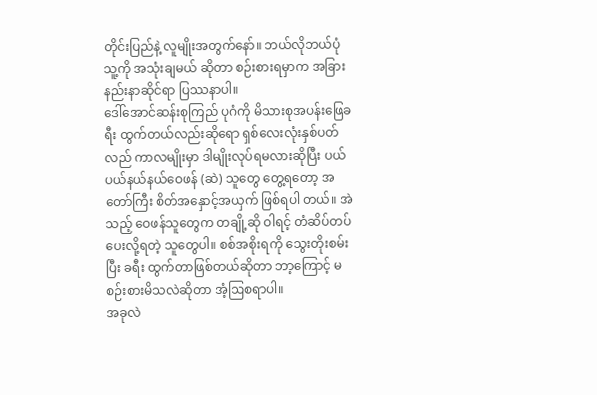တိုင်းပြည်နဲ့ လူမျိုးအတွက်နော်။ ဘယ်လိုဘယ်ပုံ သူ့ကို အသုံးချမယ် ဆိုတာ စဉ်းစားရမှာက အခြားနည်းနာဆိုင်ရာ ပြဿနာပါ။
ဒေါ်အောင်ဆန်းစုကြည် ပုဂံကို မိသားစုအပန်းဖြေခရီး ထွက်တယ်လည်းဆိုရော ရှစ်လေးလုံးနှစ်ပတ်လည် ကာလမျိုးမှာ ဒါမျိုးလုပ်ရမလားဆိုပြီး ပယ်ပယ်နယ်နယ်ဝေဖန် (ဆဲ) သူတွေ တွေ့ရတော့ အတော်ကြီး စိတ်အနှောင့်အယှက် ဖြစ်ရပါ တယ်။ အဲသည့် ဝေဖန်သူတွေက တချို့ဆို ဝါရင့် တံဆိပ်တပ်ပေးလို့ရတဲ့ သူတွေပါ။ စစ်အစိုးရကို သွေးတိုးစမ်းပြီး ခရီး ထွက်တာဖြစ်တယ်ဆိုတာ ဘာ့ကြောင့် မစဉ်းစားမိသလဲဆိုတာ အံ့ဩစရာပါ။
အခုလဲ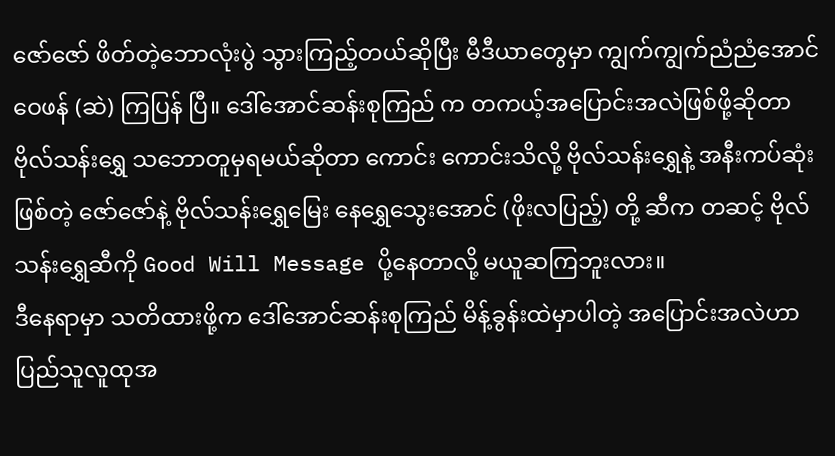ဇော်ဇော် ဖိတ်တဲ့ဘောလုံးပွဲ သွားကြည့်တယ်ဆိုပြီး မီဒီယာတွေမှာ ကျွက်ကျွက်ညံညံအောင် ဝေဖန် (ဆဲ) ကြပြန် ပြီ။ ဒေါ်အောင်ဆန်းစုကြည် က တကယ့်အပြောင်းအလဲဖြစ်ဖို့ဆိုတာ ဗိုလ်သန်းရွှေ သဘောတူမှရမယ်ဆိုတာ ကောင်း ကောင်းသိလို့ ဗိုလ်သန်းရွှေနဲ့ အနီးကပ်ဆုံးဖြစ်တဲ့ ဇော်ဇော်နဲ့ ဗိုလ်သန်းရွှေမြေး နေရွှေသွေးအောင် (ဖိုးလပြည့်) တို့ ဆီက တဆင့် ဗိုလ်သန်းရွှေဆီကို Good Will Message ပို့နေတာလို့ မယူဆကြဘူးလား။
ဒီနေရာမှာ သတိထားဖို့က ဒေါ်အောင်ဆန်းစုကြည် မိန့်ခွန်းထဲမှာပါတဲ့ အပြောင်းအလဲဟာ ပြည်သူလူထုအ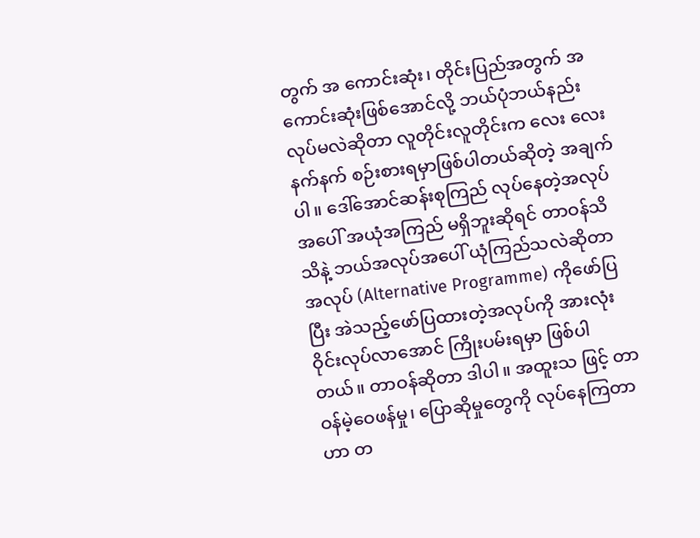တွက် အ ကောင်းဆုံး၊ တိုင်းပြည်အတွက် အကောင်းဆုံးဖြစ်အောင်လို့ ဘယ်ပုံဘယ်နည်းလုပ်မလဲဆိုတာ လူတိုင်းလူတိုင်းက လေး လေးနက်နက် စဉ်းစားရမှာဖြစ်ပါတယ်ဆိုတဲ့ အချက်ပါ။ ဒေါ်အောင်ဆန်းစုကြည် လုပ်နေတဲ့အလုပ်အပေါ် အယုံအကြည် မရှိဘူးဆိုရင် တာဝန်သိသိနဲ့ ဘယ်အလုပ်အပေါ် ယုံကြည်သလဲဆိုတာ အလုပ် (Alternative Programme) ကိုဖော်ပြပြီး အဲသည့်ဖော်ပြထားတဲ့အလုပ်ကို အားလုံး ဝိုင်းလုပ်လာအောင် ကြိုးပမ်းရမှာ ဖြစ်ပါတယ်။ တာဝန်ဆိုတာ ဒါပါ။ အထူးသ ဖြင့် တာဝန်မဲ့ဝေဖန်မှု၊ ပြောဆိုမှုတွေကို လုပ်နေကြတာဟာ တ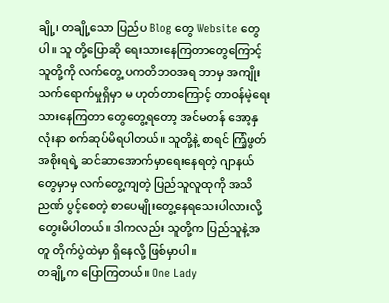ချို့၊ တချို့သော ပြည်ပ Blog တွေ Website တွေပါ။ သူ တို့ပြောဆို ရေးသားနေကြတာတွေကြောင့် သူတို့ကို လက်တွေ့ ပကတိဘဝအရ ဘာမှ အကျိုးသက်ရောက်မှုရှိမှာ မ ဟုတ်တာကြောင့် တာဝန်မဲ့ရေးသားနေကြတာ တွေတွေ့ရတော့ အင်မတန် အော့နှလုံးနာ စက်ဆုပ်မိရပါတယ်။ သူတို့နဲ့ စာရင် ကြံ့ဖွတ်အစိုးရရဲ့ ဆင်ဆာအောက်မှာရေးနေရတဲ့ ဂျာနယ်တွေမှာမှ လက်တွေ့ကျတဲ့ ပြည်သူလူထုကို အသိညဏ် ပွင့်စေတဲ့ စာပေမျိုးတွေ့နေရသေးပါလားလို့ တွေးမိပါတယ်။ ဒါကလည်း သူတို့က ပြည်သူနဲ့အတူ တိုက်ပွဲထဲမှာ ရှိနေလို့ ဖြစ်မှာပါ။
တချို့က ပြောကြတယ်။ One Lady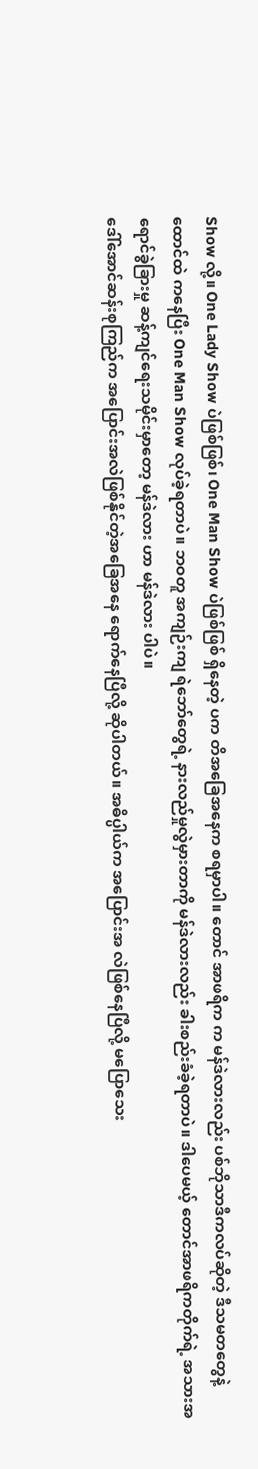Show လို့။ One Lady Show ပဲဖြစ်ဖြစ်၊ One Man Show ပဲဖြစ်ဖြစ် ရှိနေတဲ့ ပက တိအခြေအနေက စရမှာပါ။ တောင် အာဖရိက က မန်ဒဲလားလည်း ပစ်ဘိုသာဒီကလပ်ဆိုတဲ့ ဒီသမတတွေနဲ့ ထောင်ထဲ ကနေပြီး One Man Show လုပ်ခဲ့ရတာပဲ။ ဘဝတူ အကျဉ်းကျ ရဲဘော်တွေရဲ့ နားလည်မှုလွဲမှားတာကို မန်ဒဲလားလည်း ခါးစည်းခံခဲ့ရတာပဲ။ ဒါပေမယ့် တောင်အာဖရိကတိုက်ရဲ့ အသားအရောင်ခွဲခြားမှု ဆန့်ကျင်ရေးသမိုင်းမှာတော့ မန်ဒဲလား ဟာ မန်ဒဲလား ပါပဲ။
ဒေါ်အောင်ဆန်းစုကြည်က အပြောင်းအလဲဖြစ်နိုင်တဲ့အခြေအနေ ရောက်နေပြီလို့ ဆိုပါတယ်။ အဓိပ္ပါယ်က အပြောင်းအ လဲဖြစ်နေပြီလို့ မပြောသေး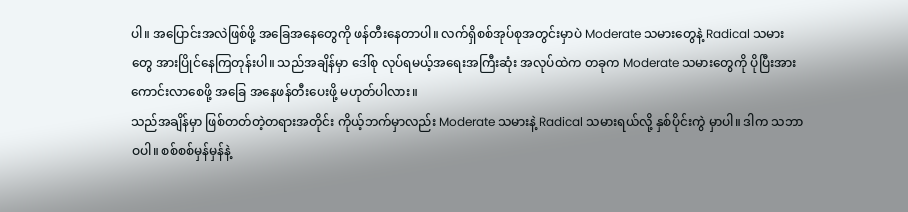ပါ။ အပြောင်းအလဲဖြစ်ဖို့ အခြေအနေတွေကို ဖန်တီးနေတာပါ။ လက်ရှိစစ်အုပ်စုအတွင်းမှာပဲ Moderate သမားတွေနဲ့ Radical သမားတွေ အားပြိုင်နေကြတုန်းပါ။ သည်အချိန်မှာ ဒေါ်စု လုပ်ရမယ့်အရေးအကြီးဆုံး အလုပ်ထဲက တခုက Moderate သမားတွေကို ပိုပြီးအားကောင်းလာစေဖို့ အခြေ အနေဖန်တီးပေးဖို့ မဟုတ်ပါလား။
သည်အချိန်မှာ ဖြစ်တတ်တဲ့တရားအတိုင်း ကိုယ့်ဘက်မှာလည်း Moderate သမားနဲ့ Radical သမားရယ်လို့ နှစ်ပိုင်းကွဲ မှာပါ။ ဒါက သဘာဝပါ။ စစ်စစ်မှန်မှန်နဲ့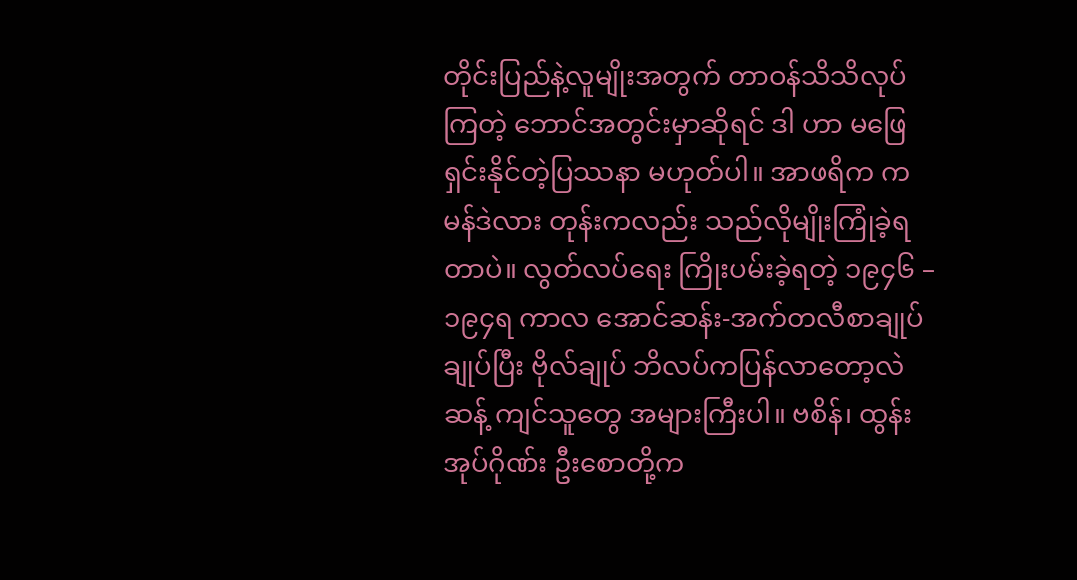တိုင်းပြည်နဲ့လူမျိုးအတွက် တာဝန်သိသိလုပ်ကြတဲ့ ဘောင်အတွင်းမှာဆိုရင် ဒါ ဟာ မဖြေရှင်းနိုင်တဲ့ပြဿနာ မဟုတ်ပါ။ အာဖရိက က မန်ဒဲလား တုန်းကလည်း သည်လိုမျိုးကြုံခဲ့ရတာပဲ။ လွတ်လပ်ရေး ကြိုးပမ်းခဲ့ရတဲ့ ၁၉၄၆ – ၁၉၄ရ ကာလ အောင်ဆန်း-အက်တလီစာချုပ် ချုပ်ပြီး ဗိုလ်ချုပ် ဘိလပ်ကပြန်လာတော့လဲ ဆန့် ကျင်သူတွေ အများကြီးပါ။ ဗစိန်၊ ထွန်းအုပ်ဂိုဏ်း ဦးစောတို့က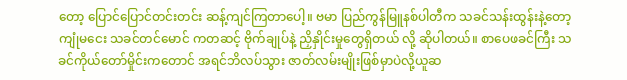တော့ ပြောင်ပြောင်တင်းတင်း ဆန့်ကျင်ကြတာပေါ့။ ဗမာ ပြည်ကွန်မြူနစ်ပါတီက သခင်သန်းထွန်းနဲ့တော့ ကျုံမငေး သခင်တင်မောင် ကတဆင့် ဗိုက်ချုပ်နဲ့ ညှိနှိုင်းမှုတွေရှိတယ် လို့ ဆိုပါတယ်။ စာပေဖခင်ကြီး သခင်ကိုယ်တော်မှိုင်းကတောင် အရင်ဘိလပ်သွား ဇာတ်လမ်းမျိုးဖြစ်မှာပဲလို့ယူဆ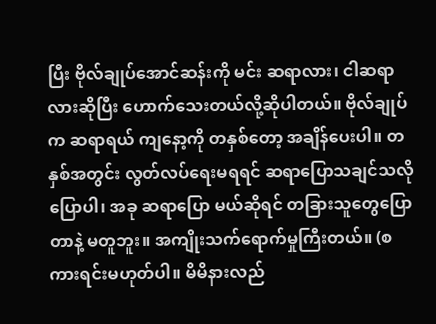ပြီး ဗိုလ်ချုပ်အောင်ဆန်းကို မင်း ဆရာလား၊ ငါဆရာလားဆိုပြီး ဟောက်သေးတယ်လို့ဆိုပါတယ်။ ဗိုလ်ချုပ်က ဆရာရယ် ကျနော့ကို တနှစ်တော့ အချိန်ပေးပါ။ တနှစ်အတွင်း လွတ်လပ်ရေးမရရင် ဆရာပြောသချင်သလို ပြောပါ၊ အခု ဆရာပြော မယ်ဆိုရင် တခြားသူတွေပြောတာနဲ့ မတူဘူး။ အကျိုးသက်ရောက်မှုကြီးတယ်။ (စကားရင်းမဟုတ်ပါ။ မိမိနားလည်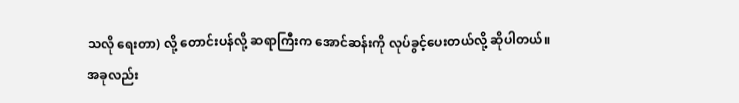သလို ရေးတာ) လို့ တောင်းပန်လို့ ဆရာကြီးက အောင်ဆန်းကို လုပ်ခွင့်ပေးတယ်လို့ ဆိုပါတယ်။
အခုလည်း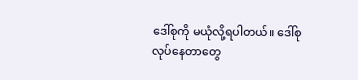ဒေါ်စုကို မယုံလို့ရပါတယ်။ ဒေါ်စုလုပ်နေတာတွေ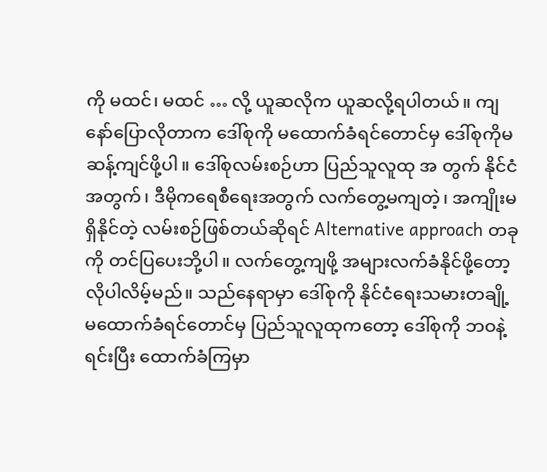ကို မထင်၊ မထင် … လို့ ယူဆလိုက ယူဆလို့ရပါတယ်။ ကျနော်ပြောလိုတာက ဒေါ်စုကို မထောက်ခံရင်တောင်မှ ဒေါ်စုကိုမဆန့်ကျင်ဖို့ပါ။ ဒေါ်စုလမ်းစဉ်ဟာ ပြည်သူလူထု အ တွက် နိုင်ငံအတွက်၊ ဒီမိုကရေစီရေးအတွက် လက်တွေ့မကျတဲ့၊ အကျိုးမရှိနိုင်တဲ့ လမ်းစဉ်ဖြစ်တယ်ဆိုရင် Alternative approach တခုကို တင်ပြပေးဘို့ပါ။ လက်တွေ့ကျဖို့ အများလက်ခံနိုင်ဖို့တော့ လိုပါလိမ့်မည်။ သည်နေရာမှာ ဒေါ်စုကို နိုင်ငံရေးသမားတချို့ မထောက်ခံရင်တောင်မှ ပြည်သူလူထုကတော့ ဒေါ်စုကို ဘဝနဲ့ရင်းပြီး ထောက်ခံကြမှာ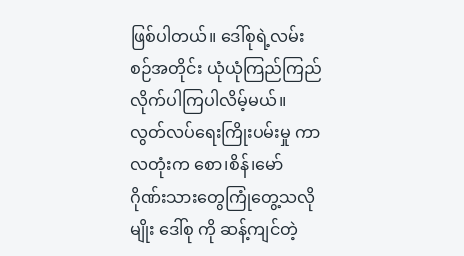ဖြစ်ပါတယ်။ ဒေါ်စုရဲ့လမ်းစဉ်အတိုင်း ယုံယုံကြည်ကြည် လိုက်ပါကြပါလိမ့်မယ်။ လွတ်လပ်ရေးကြိုးပမ်းမှု ကာလတုံးက စော၊စိန်၊မော် ဂိုဏ်းသားတွေကြုံတွေ့သလိုမျိုး ဒေါ်စု ကို ဆန့်ကျင်တဲ့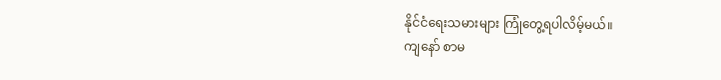နိုင်ငံရေးသမားများ ကြုံတွေ့ရပါလိမ့်မယ်။
ကျနော် စာမ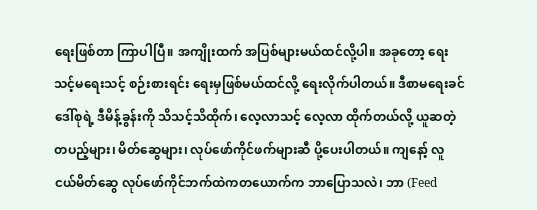ရေးဖြစ်တာ ကြာပါပြီ။ အကျိုးထက် အပြစ်များမယ်ထင်လို့ပါ။ အခုတော့ ရေးသင့်မရေးသင့် စဉ်းစားရင်း ရေးမှဖြစ်မယ်ထင်လို့ ရေးလိုက်ပါတယ်။ ဒီစာမရေးခင် ဒေါ်စုရဲ့ ဒီမိန့်ခွန်းကို သိသင့်သိထိုက်၊ လေ့လာသင့် လေ့လာ ထိုက်တယ်လို့ ယူဆတဲ့ တပည့်များ၊ မိတ်ဆွေများ၊ လုပ်ဖော်ကိုင်ဖက်များဆီ ပို့ပေးပါတယ်။ ကျနော့် လူငယ်မိတ်ဆွေ လုပ်ဖော်ကိုင်ဘက်ထဲကတယောက်က ဘာပြောသလဲ၊ ဘာ (Feed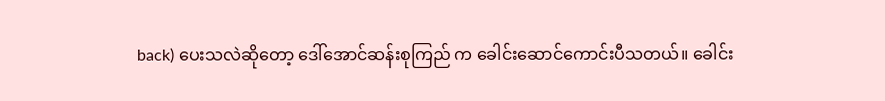back) ပေးသလဲဆိုတော့ ဒေါ်အောင်ဆန်းစုကြည် က ခေါင်းဆောင်ကောင်းပီသတယ်။ ခေါင်း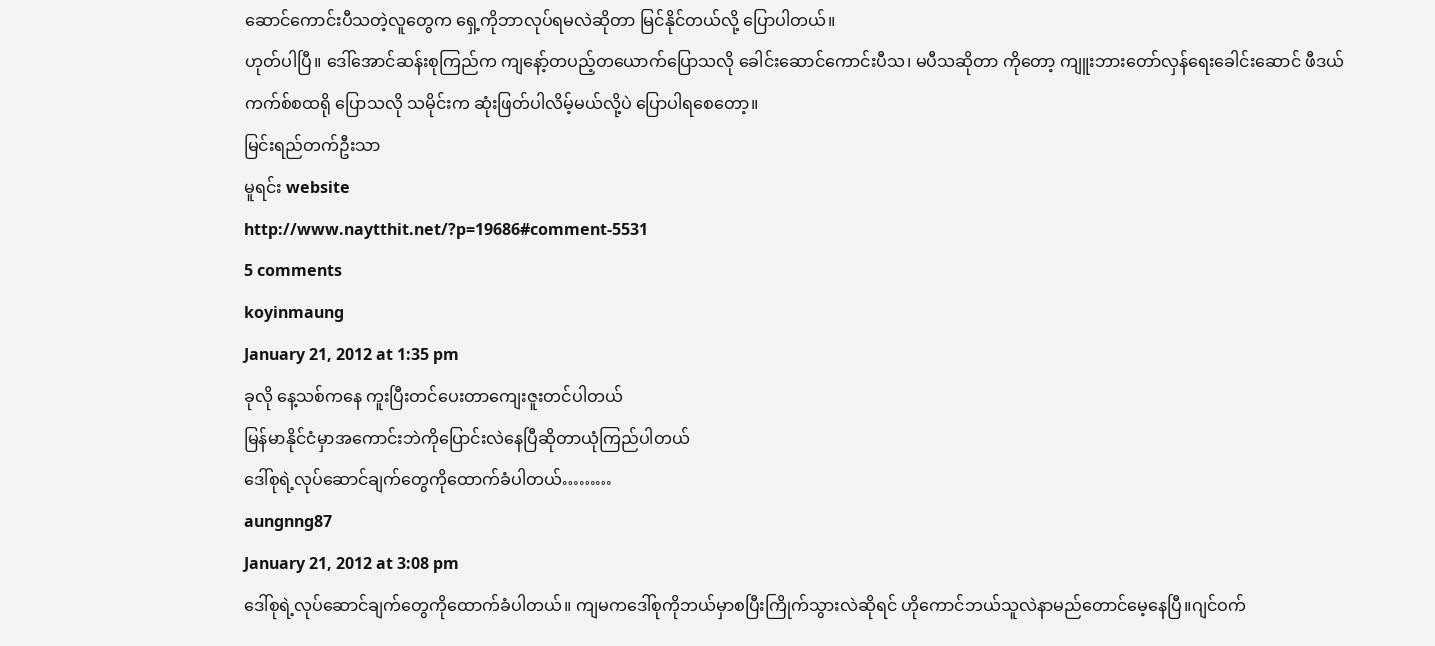ဆောင်ကောင်းပီသတဲ့လူတွေက ရှေ့ကိုဘာလုပ်ရမလဲဆိုတာ မြင်နိုင်တယ်လို့ ပြောပါတယ်။
ဟုတ်ပါပြီ။ ဒေါ်အောင်ဆန်းစုကြည်က ကျနော့်တပည့်တယောက်ပြောသလို ခေါင်းဆောင်ကောင်းပီသ၊ မပီသဆိုတာ ကိုတော့ ကျူးဘားတော်လှန်ရေးခေါင်းဆောင် ဖီဒယ်ကက်စ်စထရို ပြောသလို သမိုင်းက ဆုံးဖြတ်ပါလိမ့်မယ်လို့ပဲ ပြောပါရစေတော့။
မြင်းရည်တက်ဦးသာ
မူရင်း website
http://www.naytthit.net/?p=19686#comment-5531
5 comments
koyinmaung
January 21, 2012 at 1:35 pm
ခုလို နေ့သစ်ကနေ ကူးပြီးတင်ပေးတာကျေးဇူးတင်ပါတယ်
မြန်မာနိုင်ငံမှာအကောင်းဘဲကိုပြောင်းလဲနေပြီဆိုတာယုံကြည်ပါတယ်
ဒေါ်စုရဲ့လုပ်ဆောင်ချက်တွေကိုထောက်ခံပါတယ်………
aungnng87
January 21, 2012 at 3:08 pm
ဒေါ်စုရဲ့လုပ်ဆောင်ချက်တွေကိုထောက်ခံပါတယ်။ ကျမကဒေါ်စုကိုဘယ်မှာစပြီးကြိုက်သွားလဲဆိုရင် ဟိုကောင်ဘယ်သူလဲနာမည်တောင်မေ့နေပြီ။ဂျင်ဝက်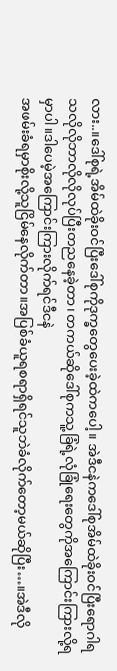လား..။ဒေါ်စုရဲ့အိမ်ထဲခိုးဝင်ပြီးဒေါ်စုကိုဒုက္ခတွေပေးခဲ့ထဲကပေါ့။ အဲဒီငနဲကဒေါ်စုအိမ်ထဲခိုးဝင်ပြီးရောဂါရသလိုလိုဘာလိုလိုလုပ်ပြီးတညနေခဲ့တာ၊ တကယ်ဆိုဒေါ်စုကသူ့ခြံရဲ့လုံခြုံရေးတွေကိုအကြောင်းကြားလို့ရမှာပါ။ဒါပေမဲ့အကြောင်းကြားလိုက်ရင်ဒီငနဲ
အဖမ်းခံရမှာစိုးလို့သူငြိမ်နေလိုက်တာ။အပြစ်ခံယူရစရာရှိရင်သူဘဲခံလိုက်တော့မယ်ဆိုပြီး…။အဲဒီလို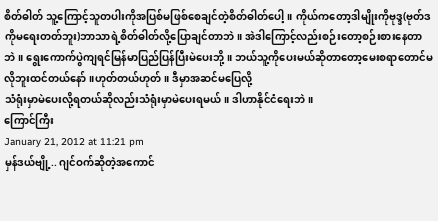စိတ်ဓါတ် သူ့ကြောင့်သူတပါးကိုအပြစ်မဖြစ်စေချင်တဲ့စိတ်ဓါတ်ပေါ့။ ကိုယ်ကတော့ဒါမျိုးကိုဗုဒ္ဒ(ဗုတ်ဒကိုမရေးတတ်ဘူး)ဘာသာရဲ့စိတ်ဓါတ်လို့ပြောချင်တာဘဲ။ အဲဒါကြောင့်လည်းစဉ်းတော့စဉ်းစားနေတာဘဲ။ ရွေးကောက်ပွဲကျရင်မြန်မာပြည်ပြန်ပြီးမဲပေးဘို့။ ဘယ်သူ့ကိုပေးမယ်ဆိုတာတော့မေးစရာတောင်မလိုဘူးထင်တယ်နော်။ဟုတ်တယ်ဟုတ်။ ဒီမှာအဆင်မပြေလို့
သံရုံးမှာမဲပေးလို့ရတယ်ဆိုလည်းသံရုံးမှာမဲပေးရမယ်။ ဒါဟာနိုင်ငံရေးဘဲ။
ကြောင်ကြီး
January 21, 2012 at 11:21 pm
မှန်ဒယ်ဗျို့.. ဂျင်ဝက်ဆိုတဲ့အကောင်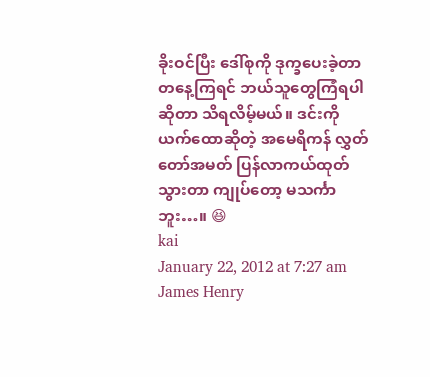ခိုးဝင်ပြီး ဒေါ်စုကို ဒုက္ခပေးခဲ့တာ တနေ့ကြရင် ဘယ်သူတွေကြံရပါဆိုတာ သိရလိမ့်မယ်။ ဒင်းကို ယက်ထောဆိုတဲ့ အမေရိကန် လွှတ်တော်အမတ် ပြန်လာကယ်ထုတ်သွားတာ ကျုပ်တော့ မသင်္ကာဘူး…။ 😆
kai
January 22, 2012 at 7:27 am
James Henry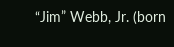“Jim” Webb, Jr. (born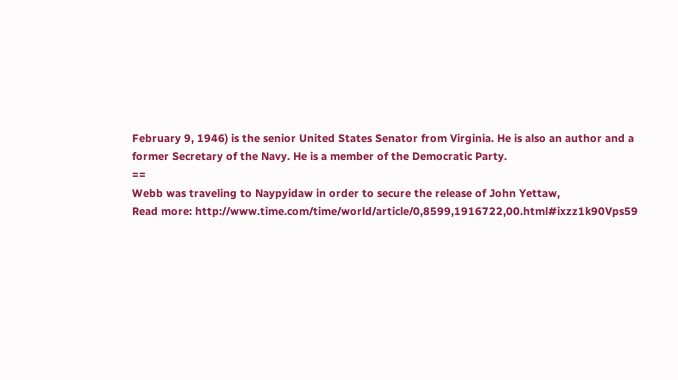February 9, 1946) is the senior United States Senator from Virginia. He is also an author and a former Secretary of the Navy. He is a member of the Democratic Party.
==
Webb was traveling to Naypyidaw in order to secure the release of John Yettaw,
Read more: http://www.time.com/time/world/article/0,8599,1916722,00.html#ixzz1k90Vps59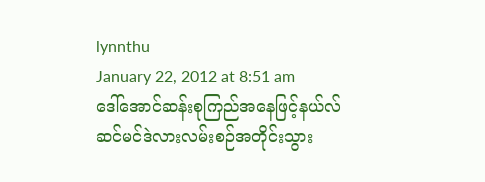lynnthu
January 22, 2012 at 8:51 am
ဒေါ်အောင်ဆန်းစုကြည်အနေဖြင့်နယ်လ်ဆင်မင်ဒဲလားလမ်းစဉ်အတိုင်းသွား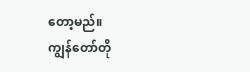တော့မည်။
ကျွန်တော်တို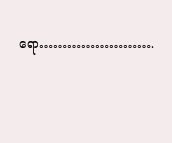ရော…………………….